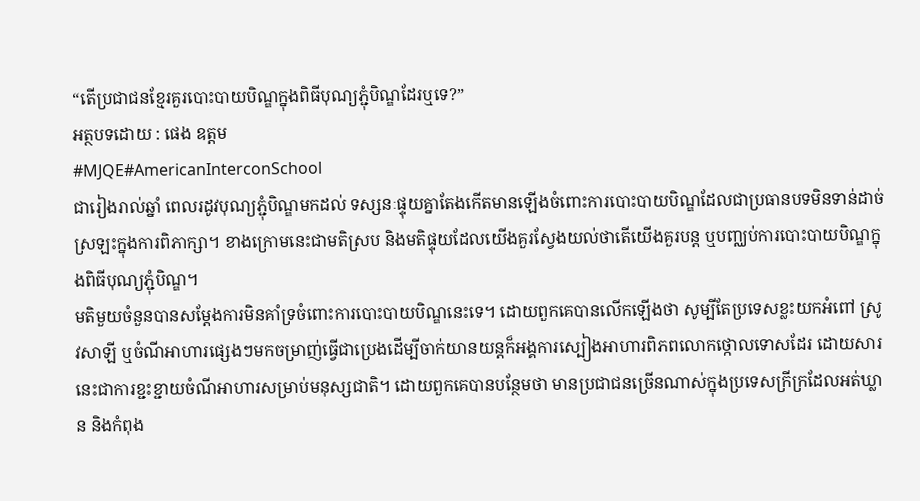“តើប្រជាជនខ្មែរគួរបោះបាយបិណ្ឌក្នុងពិធីបុណ្យភ្ជុំបិណ្ឌដែរឬទេ?”
អត្ថបទដោយ : ផេង ឧត្តម
#MJQE#AmericanInterconSchool
ជារៀងរាល់ឆ្នាំ ពេលរដូវបុណ្យភ្ជុំបិណ្ឌមកដល់ ទស្សនៈផ្ទុយគ្នាតែងកើតមានឡើងចំពោះការបោះបាយបិណ្ឌដែលជាប្រធានបទមិនទាន់ដាច់ស្រឡះក្នុងការពិភាក្សា។ ខាងក្រោមនេះជាមតិស្រប និងមតិផ្ទុយដែលយើងគួរស្វែងយល់ថាតើយើងគួរបន្ត ឬបញ្ឈប់ការបោះបាយបិណ្ឌក្នុងពិធីបុណ្យភ្ជុំបិណ្ឌ។
មតិមួយចំនួនបានសម្តែងការមិនគាំទ្រចំពោះការបោះបាយបិណ្ឌនេះទេ។ ដោយពួកគេបានលើកឡើងថា សូម្បីតែប្រទេសខ្លះយកអំពៅ ស្រូវសាឡី ឬចំណីអាហារផ្សេងៗមកចម្រាញ់ធ្វើជាប្រេងដើម្បីចាក់យានយន្តក៏អង្គការស្បៀងអាហារពិភពលោកថ្កោលទោសដែរ ដោយសារនេះជាការខ្ជះខ្ជាយចំណីអាហារសម្រាប់មនុស្សជាតិ។ ដោយពួកគេបានបន្ថែមថា មានប្រជាជនច្រើនណាស់ក្នុងប្រទេសក្រីក្រដែលអត់ឃ្លាន និងកំពុង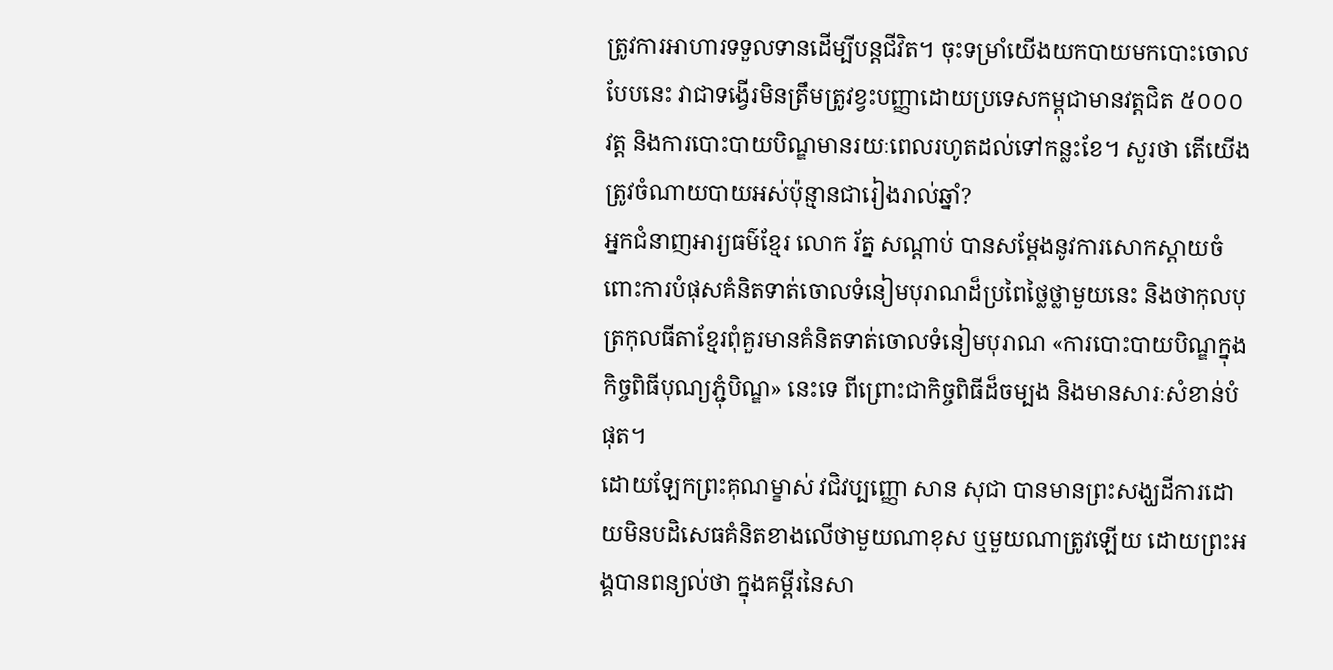ត្រូវការអាហារទទួលទានដើម្បីបន្តជីវិត។ ចុះទម្រាំយើងយកបាយមកបោះចោលបែបនេះ វាជាទង្វើរមិនត្រឹមត្រូវខ្វះបញ្ញាដោយប្រទេសកម្ពុជាមានវត្តជិត ៥០០០ វត្ត និងការបោះបាយបិណ្ឌមានរយៈពេលរហូតដល់ទៅកន្លះខែ។ សួរថា តើយើងត្រូវចំណាយបាយអស់ប៉ុន្មានជារៀងរាល់ឆ្នាំ?
អ្នកជំនាញអារ្យធម៌ខ្មែរ លោក រ័ត្ន សណ្ដាប់ បានសម្ដែងនូវការសោកស្ដាយចំពោះការបំផុសគំនិតទាត់ចោលទំនៀមបុរាណដ៏ប្រពៃថ្លៃថ្លាមួយនេះ និងថាកុលបុត្រកុលធីតាខ្មែរពុំគួរមានគំនិតទាត់ចោលទំនៀមបុរាណ «ការបោះបាយបិណ្ឌក្នុងកិច្ចពិធីបុណ្យភ្ជុំបិណ្ឌ» នេះទេ ពីព្រោះជាកិច្ចពិធីដ៏ចម្បង និងមានសារៈសំខាន់បំផុត។
ដោយឡែកព្រះគុណម្ខាស់ វជិវប្បញ្ញោ សាន សុជា បានមានព្រះសង្ឃដីការដោយមិនបដិសេធគំនិតខាងលើថាមួយណាខុស ឬមួយណាត្រូវឡើយ ដោយព្រះអង្គបានពន្យល់ថា ក្នុងគម្ពីរនៃសា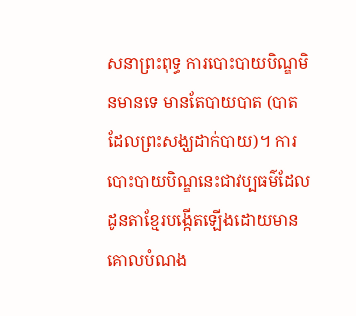សនាព្រះពុទ្ធ ការបោះបាយបិណ្ឌមិនមានទេ មានតែបាយបាត (បាតដែលព្រះសង្ឃដាក់បាយ)។ ការបោះបាយបិណ្ឌនេះជាវប្បធម៌ដែលដូនតាខ្មែរបង្កើតឡើងដោយមានគោលបំណង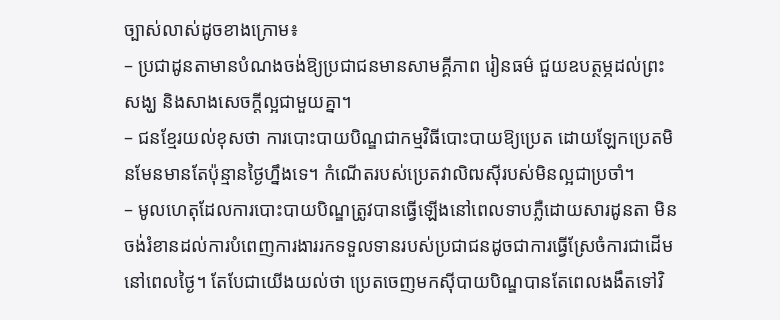ច្បាស់លាស់ដូចខាងក្រោម៖
– ប្រជាដូនតាមានបំណងចង់ឱ្យប្រជាជនមានសាមគ្គីភាព រៀនធម៌ ជួយឧបត្ថម្ភដល់ព្រះសង្ឃ និងសាងសេចក្តីល្អជាមួយគ្នា។
– ជនខ្មែរយល់ខុសថា ការបោះបាយបិណ្ឌជាកម្មវិធីបោះបាយឱ្យប្រេត ដោយឡែកប្រេតមិនមែនមានតែប៉ុន្មានថ្ងៃហ្នឹងទេ។ កំណើតរបស់ប្រេតវាលិឍស៊ីរបស់មិនល្អជាប្រចាំ។
– មូលហេតុដែលការបោះបាយបិណ្ឌត្រូវបានធ្វើឡើងនៅពេលទាបភ្លឺដោយសារដូនតា មិនចង់រំខានដល់ការបំពេញការងាររកទទួលទានរបស់ប្រជាជនដូចជាការធ្វើស្រែចំការជាដើមនៅពេលថ្ងៃ។ តែបែជាយើងយល់ថា ប្រេតចេញមកស៊ីបាយបិណ្ឌបានតែពេលងងឹតទៅវិ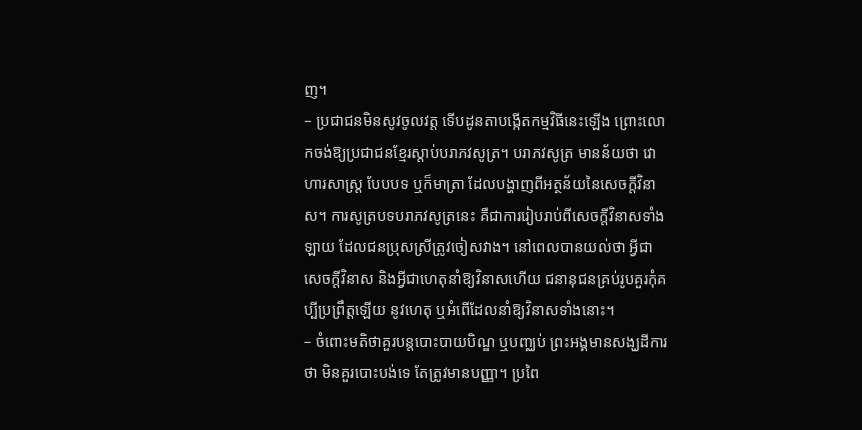ញ។
– ប្រជាជនមិនសូវចូលវត្ត ទើបដូនតាបង្កើតកម្មវិធីនេះឡើង ព្រោះលោកចង់ឱ្យប្រជាជនខ្មែរស្តាប់បរាភវសូត្រ។ បរាភវសូត្រ មានន័យថា វោហារសាស្ត្រ បែបបទ ឬក៏មាត្រា ដែលបង្ហាញពីអត្ថន័យនៃសេចក្តីវិនាស។ ការសូត្របទបរាភវសូត្រនេះ គឺជាការរៀបរាប់ពីសេចក្តីវិនាសទាំងឡាយ ដែលជនប្រុសស្រីត្រូវចៀសវាង។ នៅពេលបានយល់ថា អ្វីជាសេចក្តីវិនាស និងអ្វីជាហេតុនាំឱ្យវិនាសហើយ ជនានុជនគ្រប់រូបគួរកុំគប្បីប្រព្រឹត្តឡើយ នូវហេតុ ឬអំពើដែលនាំឱ្យវិនាសទាំងនោះ។
– ចំពោះមតិថាគួរបន្តបោះបាយបិណ្ឌ ឬបញ្ឈប់ ព្រះអង្គមានសង្ឃដីការថា មិនគួរបោះបង់ទេ តែត្រូវមានបញ្ញា។ ប្រពៃ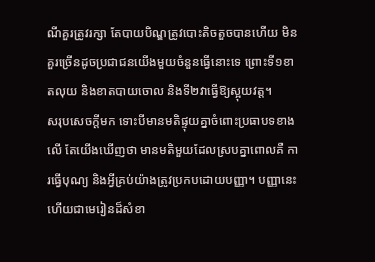ណីគួរត្រូវរក្សា តែបាយបិណ្ឌត្រូវបោះតិចតួចបានហើយ មិនគួរច្រើនដូចប្រជាជនយើងមួយចំនួនធ្វើនោះទេ ព្រោះទី១ខាតលុយ និងខាតបាយចោល និងទី២វាធ្វើឱ្យស្អុយវត្ត។
សរុបសេចក្តីមក ទោះបីមានមតិផ្ទុយគ្នាចំពោះប្រធាបទខាងលើ តែយើងឃើញថា មានមតិមួយដែលស្របគ្នាពោលគឺ ការធ្វើបុណ្យ និងអ្វីគ្រប់យ៉ាងត្រូវប្រកបដោយបញ្ញា។ បញ្ញានេះហើយជាមេរៀនដ៏សំខា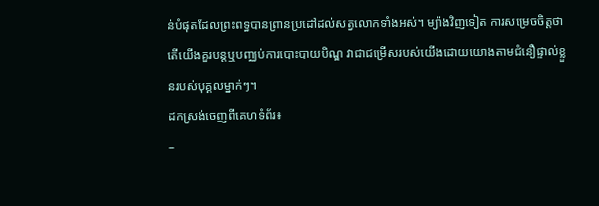ន់បំផុតដែលព្រះពទ្ធបានព្រានប្រដៅដល់សត្វលោកទាំងអស់។ ម្យ៉ាងវិញទៀត ការសម្រេចចិត្តថាតើយើងគួរបន្តឬបញ្ឈប់ការបោះបាយបិណ្ឌ វាជាជម្រើសរបស់យើងដោយយោងតាមជំនឿផ្ទាល់ខ្លួនរបស់បុគ្គលម្នាក់ៗ។
ដកស្រង់ចេញពីគេហទំព័រ៖
–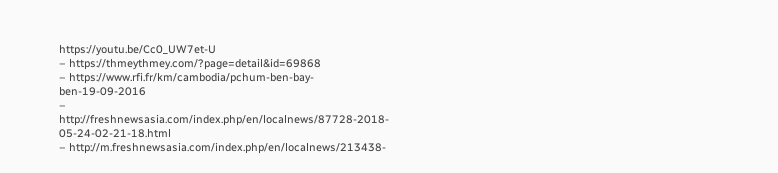https://youtu.be/Cc0_UW7et-U
– https://thmeythmey.com/?page=detail&id=69868
– https://www.rfi.fr/km/cambodia/pchum-ben-bay-ben-19-09-2016
– http://freshnewsasia.com/index.php/en/localnews/87728-2018-
05-24-02-21-18.html
– http://m.freshnewsasia.com/index.php/en/localnews/213438-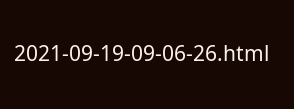2021-09-19-09-06-26.html